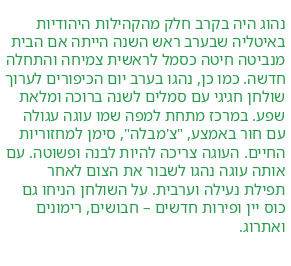נהוג היה בקרב חלק מהקהילות היהודיות באיטליה שבערב ראש השנה הייתה אם הבית מנביטה חיטה כסמל לראשית צמיחה והתחלה חדשה. כמו כן, נהגו בערב יום הכיפורים לערוך שולחן חגיגי עם סמלים לשנה ברוכה ומלאת שפע. במרכז מתחת למפה שמו עוגה עגולה עם חור באמצע, "צ'מבלה", סימן למחזוריות החיים. העוגה צריכה להיות לבנה ופשוטה. עם אותה עוגה נהגו לשבור את הצום לאחר תפילת נעילה וערבית. על השולחן הניחו גם כוס יין ופירות חדשים – חבושים, רימונים ואתרוג.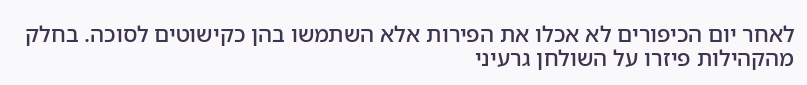לאחר יום הכיפורים לא אכלו את הפירות אלא השתמשו בהן כקישוטים לסוכה. בחלק מהקהילות פיזרו על השולחן גרעיני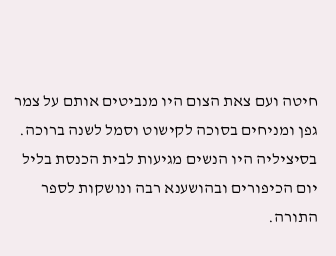חיטה ועם צאת הצום היו מנביטים אותם על צמר גפן ומניחים בסוכה לקישוט וסמל לשנה ברוכה. בסיציליה היו הנשים מגיעות לבית הכנסת בליל יום הכיפורים ובהושענא רבה ונושקות לספר התורה.